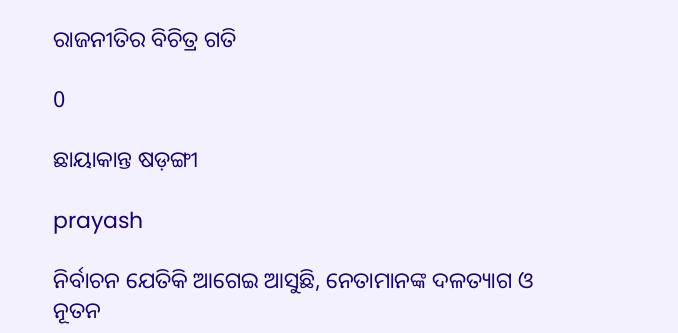ରାଜନୀତିର ବିଚିତ୍ର ଗତି

0

ଛାୟାକାନ୍ତ ଷଡ଼ଙ୍ଗୀ

prayash

ନିର୍ବାଚନ ଯେତିକି ଆଗେଇ ଆସୁଛି, ନେତାମାନଙ୍କ ଦଳତ୍ୟାଗ ଓ ନୂତନ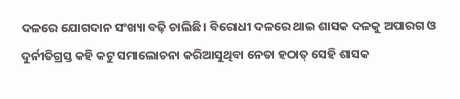ଦଳରେ ଯୋଗଦାନ ସଂଖ୍ୟା ବଢ଼ି ଚାଲିଛି। ବିରୋଧୀ ଦଳରେ ଥାଇ ଶାସକ ଦଳକୁ ଅପାରଗ ଓ ଦୁର୍ନୀତିଗ୍ରସ୍ତ କହି କଟୁ ସମାଲୋଚନା କରିଆସୁଥିବା ନେତା ହଠାତ୍‌ ସେହି ଶାସକ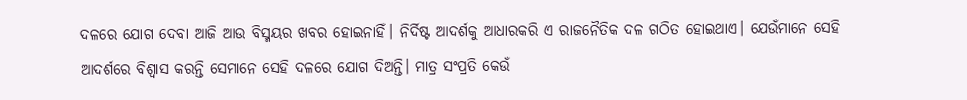ଦଳରେ ଯୋଗ ଦେବା ଆଜି ଆଉ ବିସ୍ମୟର ଖବର ହୋଇନାହିଁ। ନିର୍ଦିଷ୍ଟ ଆଦର୍ଶକୁ ଆଧାରକରି ଏ ରାଜନୈତିକ ଦଳ ଗଠିତ ହୋଇଥାଏ। ଯେଉଁମାନେ ସେହି ଆଦର୍ଶରେ ବିଶ୍ବାସ କରନ୍ତି ସେମାନେ ସେହି ଦଳରେ ଯୋଗ ଦିଅନ୍ତି। ମାତ୍ର ସଂପ୍ରତି କେଉଁ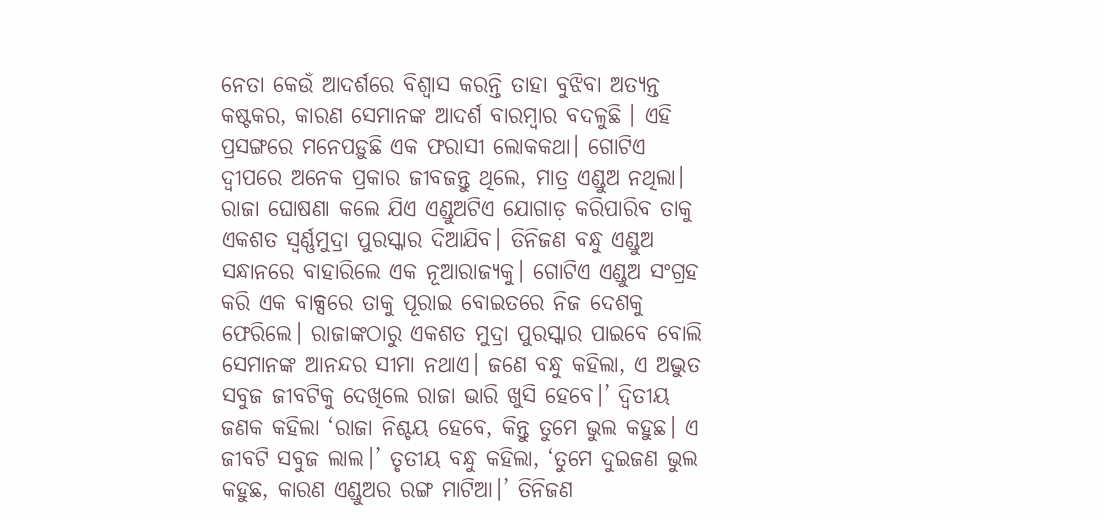ନେତା କେଉଁ ଆଦର୍ଶରେ ବିଶ୍ବାସ କରନ୍ତି ତାହା ବୁଝିବା ଅତ୍ୟନ୍ତ କଷ୍ଟକର, କାରଣ ସେମାନଙ୍କ ଆଦର୍ଶ ବାରମ୍ବାର ବଦଳୁଛି । ଏହି ପ୍ରସଙ୍ଗରେ ମନେପଡ଼ୁଛି ଏକ ଫରାସୀ ଲୋକକଥା। ଗୋଟିଏ ଦ୍ବୀପରେ ଅନେକ ପ୍ରକାର ଜୀବଜନ୍ତୁ ଥିଲେ, ମାତ୍ର ଏଣ୍ଡୁଅ ନଥିଲା। ରାଜା ଘୋଷଣା କଲେ ଯିଏ ଏଣ୍ଡୁଅଟିଏ ଯୋଗାଡ଼ କରିପାରିବ ତାକୁ ଏକଶତ ସ୍ବର୍ଣ୍ଣମୁଦ୍ରା ପୁରସ୍କାର ଦିଆଯିବ। ତିନିଜଣ ବନ୍ଧୁ ଏଣ୍ଡୁଅ ସନ୍ଧାନରେ ବାହାରିଲେ ଏକ ନୂଆରାଜ୍ୟକୁ। ଗୋଟିଏ ଏଣ୍ଡୁଅ ସଂଗ୍ରହ କରି ଏକ ବାକ୍ସରେ ତାକୁ ପୂରାଇ ବୋଇତରେ ନିଜ ଦେଶକୁ ଫେରିଲେ। ରାଜାଙ୍କଠାରୁ ଏକଶତ ମୁଦ୍ରା ପୁରସ୍କାର ପାଇବେ ବୋଲି ସେମାନଙ୍କ ଆନନ୍ଦର ସୀମା ନଥାଏ। ଜଣେ ବନ୍ଧୁ କହିଲା, ଏ ଅଦ୍ଭୁତ ସବୁଜ ଜୀବଟିକୁ ଦେଖିଲେ ରାଜା ଭାରି ଖୁସି ହେବେ।’ ଦ୍ବିତୀୟ ଜଣକ କହିଲା ‘ରାଜା ନିଶ୍ଚୟ ହେବେ, କିନ୍ତୁ ତୁମେ ଭୁଲ କହୁଛ। ଏ ଜୀବଟି ସବୁଜ ଲାଲ।’ ତୃତୀୟ ବନ୍ଧୁ କହିଲା, ‘ତୁମେ ଦୁଇଜଣ ଭୁଲ କହୁଛ, କାରଣ ଏଣ୍ଡୁଅର ରଙ୍ଗ ମାଟିଆ।’ ତିନିଜଣ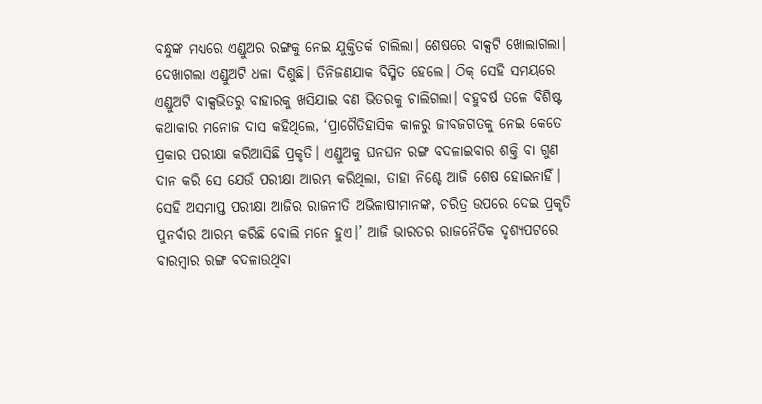ବନ୍ଧୁଙ୍କ ମଧ୍ୟରେ ଏଣ୍ଡୁଅର ରଙ୍ଗକୁ ନେଇ ଯୁକ୍ତିତର୍କ ଚାଲିଲା। ଶେଷରେ ବାକ୍ସଟି ଖୋଲାଗଲା। ଦେଖାଗଲା ଏଣ୍ଡୁଅଟି ଧଳା ଦିଶୁଛି। ତିନିଜଣଯାକ ବିସ୍ମିତ ହେଲେ। ଠିକ୍‌ ସେହି ସମୟରେ ଏଣ୍ଡୁଅଟି ବାକ୍ସଭିତରୁ ବାହାରକୁ ଖସିଯାଇ ବଣ ଭିତରକୁ ଚାଲିଗଲା। ବହୁବର୍ଷ ତଳେ ବିଶିଷ୍ଟ କଥାକାର ମନୋଜ ଦାସ କହିଥିଲେ, ‘ପ୍ରାଗୈତିହାସିକ କାଳରୁ ଜୀବଜଗତକୁ ନେଇ କେତେ ପ୍ରକାର ପରୀକ୍ଷା କରିଆସିଛି ପ୍ରକୃତି। ଏଣ୍ଡୁଅକୁ ଘନଘନ ରଙ୍ଗ ବଦଳାଇବାର ଶକ୍ତି ବା ଗୁଣ ଦାନ କରି ସେ ଯେଉଁ ପରୀକ୍ଷା ଆରମ୍ଭ କରିଥିଲା, ତାହା ନିଶ୍ଚେ ଆଜି ଶେଷ ହୋଇନାହିଁ। ସେହି ଅସମାପ୍ତ ପରୀକ୍ଷା ଆଜିର ରାଜନୀତି ଅଭିଳାଷୀମାନଙ୍କ, ଚରିତ୍ର ଉପରେ ଦେଇ ପ୍ରକୃତି ପୁନର୍ବାର ଆରମ୍ଭ କରିଛି ବୋଲି ମନେ ହୁଏ।’ ଆଜି ଭାରତର ରାଜନୈତିକ ଦୃଶ୍ୟପଟରେ ବାରମ୍ବାର ରଙ୍ଗ ବଦଳାଉଥିବା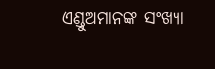ଏଣ୍ଡୁଅମାନଙ୍କ ସଂଖ୍ୟା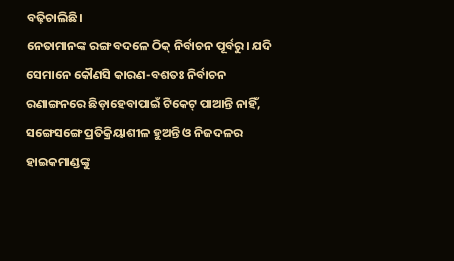ବଢ଼ିଚାଲିଛି।
ନେତାମାନଙ୍କ ରଙ୍ଗ ବଦଳେ ଠିକ୍‌ ନିର୍ବାଚନ ପୂର୍ବରୁ। ଯଦି ସେମାନେ କୌଣସି କାରଣ-ବଶତଃ ନିର୍ବାଚନ ରଣାଙ୍ଗନରେ ଛିଡ଼ାହେବାପାଇଁ ଟିକେଟ୍‌ ପାଆନ୍ତି ନାହିଁ, ସଙ୍ଗେସଙ୍ଗେ ପ୍ରତିକ୍ରିୟାଶୀଳ ହୁଅନ୍ତି ଓ ନିଜଦଳର ହାଇକମାଣ୍ଡଙ୍କୁ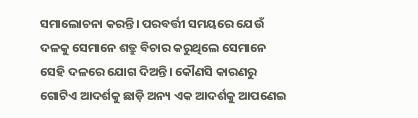ସମାଲୋଚନା କରନ୍ତି। ପରବର୍ତ୍ତୀ ସମୟରେ ଯେଉଁ ଦଳକୁ ସେମାନେ ଶତ୍ରୁ ବିଚାର କରୁଥିଲେ ସେମାନେ ସେହି ଦଳରେ ଯୋଗ ଦିଅନ୍ତି। କୌଣସି କାରଣରୁ ଗୋଟିଏ ଆଦର୍ଶକୁ ଛାଡ଼ି ଅନ୍ୟ ଏକ ଆଦର୍ଶକୁ ଆପଣେଇ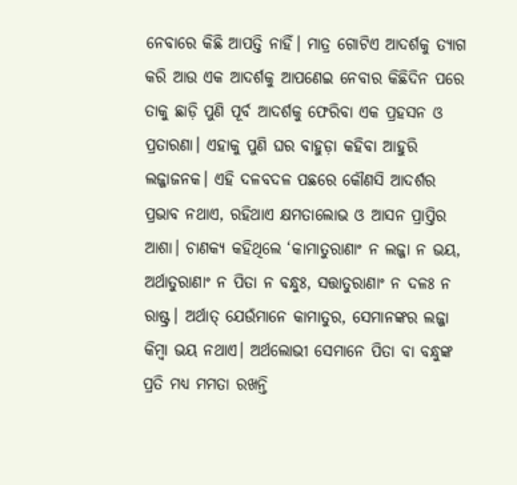ନେବାରେ କିଛି ଆପତ୍ତି ନାହିଁ। ମାତ୍ର ଗୋଟିଏ ଆଦର୍ଶକୁ ତ୍ୟାଗ କରି ଆଉ ଏକ ଆଦର୍ଶକୁ ଆପଣେଇ ନେବାର କିଛିଦିନ ପରେ ତାକୁ ଛାଡ଼ି ପୁଣି ପୂର୍ବ ଆଦର୍ଶକୁ ଫେରିବା ଏକ ପ୍ରହସନ ଓ ପ୍ରତାରଣା। ଏହାକୁ ପୁଣି ଘର ବାହୁଡ଼ା କହିବା ଆହୁରି ଲଜ୍ଜାଜନକ। ଏହି ଦଳବଦଳ ପଛରେ କୌଣସି ଆଦର୍ଶର ପ୍ରଭାବ ନଥାଏ, ରହିଥାଏ କ୍ଷମତାଲୋଭ ଓ ଆସନ ପ୍ରାପ୍ତିର ଆଶା। ଚାଣକ୍ୟ କହିଥିଲେ ‘କାମାତୁରାଣାଂ ନ ଲଜ୍ଜା ନ ଭୟ, ଅର୍ଥାତୁରାଣାଂ ନ ପିତା ନ ବନ୍ଧୁଃ, ସତ୍ତାତୁରାଣାଂ ନ ଦଳଃ ନ ରାଷ୍ଟ୍ର। ଅର୍ଥାତ୍‌ ଯେଉଁମାନେ କାମାତୁର, ସେମାନଙ୍କର ଲଜ୍ଜା କିମ୍ବା ଭୟ ନଥାଏ। ଅର୍ଥଲୋଭୀ ସେମାନେ ପିତା ବା ବନ୍ଧୁଙ୍କ ପ୍ରତି ମଧ୍ୟ ମମତା ରଖନ୍ତି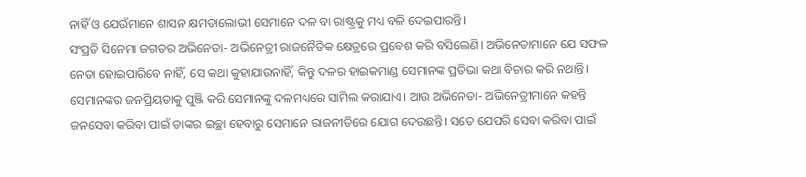ନାହିଁ ଓ ଯେଉଁମାନେ ଶାସନ କ୍ଷମତାଲୋଭୀ ସେମାନେ ଦଳ ବା ରାଷ୍ଟ୍ରକୁ ମଧ୍ୟ ବଳି ଦେଇପାରନ୍ତି।
ସଂପ୍ରତି ସିନେମା ଜଗତର ଅଭିନେତା- ଅଭିନେତ୍ରୀ ରାଜନୈତିକ କ୍ଷେତ୍ରରେ ପ୍ରବେଶ କରି ବସିଲେଣି। ଅଭିନେତାମାନେ ଯେ ସଫଳ ନେତା ହୋଇପାରିବେ ନାହିଁ, ସେ କଥା କୁହାଯାଉନାହିଁ, କିନ୍ତୁ ଦଳର ହାଇକମାଣ୍ଡ ସେମାନଙ୍କ ପ୍ରତିଭା କଥା ବିଚାର କରି ନଥାନ୍ତି। ସେମାନଙ୍କର ଜନପ୍ରିୟତାକୁ ପୁଞ୍ଜି କରି ସେମାନଙ୍କୁ ଦଳମଧ୍ୟରେ ସାମିଲ କରାଯାଏ। ଆଉ ଅଭି‌ନେତା- ଅଭିନେତ୍ରୀମାନେ କହନ୍ତି ଜନସେବା କରିବା ପାଇଁ ତାଙ୍କର ଇଚ୍ଛା ହେବାରୁ ସେମାନେ ରାଜନୀତିରେ ଯୋଗ ଦେଉଛନ୍ତି। ସତେ ଯେପରି ସେବା କରିବା ପାଇଁ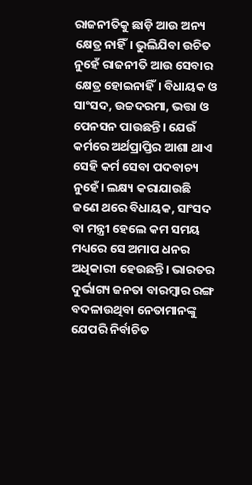ରାଜନୀତିକୁ ଛାଡ଼ି ଆଉ ଅନ୍ୟ କ୍ଷେତ୍ର ନାହିଁ। ଭୁଲିଯିବା ଉଚିତ ନୁହେଁ ‌ରାଜନୀତି ଆଉ ସେବାର କ୍ଷେତ୍ର ହୋଇନାହିଁ। ବିଧାୟକ ଓ ସାଂସଦ, ଉଚ୍ଚଦରମା, ଭତ୍ତା ଓ ପେନସନ ପାଉଛନ୍ତି। ଯେଉଁ କର୍ମରେ ଅର୍ଥପ୍ରାପ୍ତିର ଆଶା ଥାଏ ସେହି କର୍ମ ସେବା ପଦବାଚ୍ୟ ନୁହେଁ। ଲକ୍ଷ୍ୟ କରାଯାଉଛି ଜଣେ ଥରେ ବିଧାୟକ, ସାଂସଦ ବା ମନ୍ତ୍ରୀ ହେଲେ କମ ସମୟ ମଧ୍ୟରେ ସେ ଅମାପ ଧନର ଅଧିକାରୀ ହେଉଛନ୍ତି। ଭାରତର ଦୁର୍ଭାଗ୍ୟ ଜନତା ବାରମ୍ବାର ରଙ୍ଗ ବଦଳାଉଥିବା ନେତାମାନଙ୍କୁ ଯେପରି ନିର୍ବାଚିତ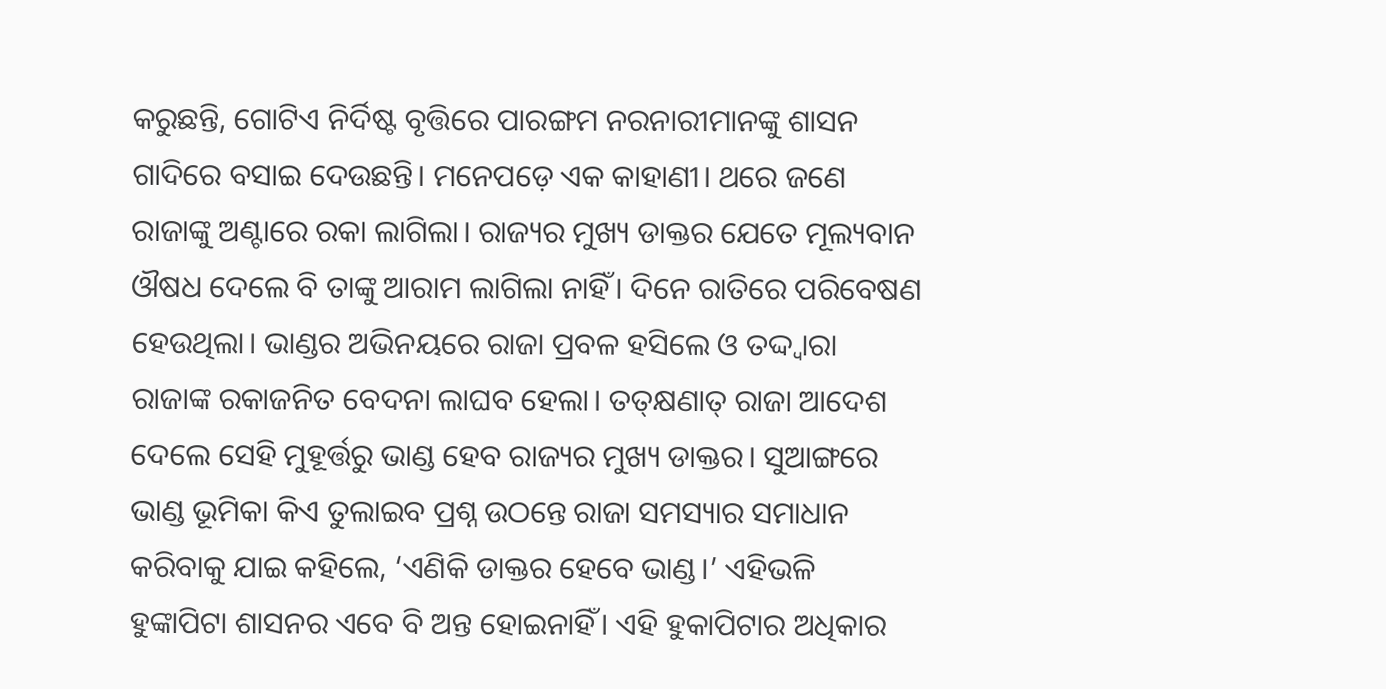କରୁଛନ୍ତି, ଗୋଟିଏ ନିର୍ଦିଷ୍ଟ ବୃତ୍ତିରେ ପାରଙ୍ଗମ ନରନାରୀମାନଙ୍କୁ ଶାସନ ଗାଦିରେ ବସାଇ ଦେଉଛନ୍ତି। ମନେପଡ଼େ ଏକ କାହାଣୀ। ଥରେ ଜଣେ ରାଜାଙ୍କୁ ଅଣ୍ଟାରେ ରକା ଲାଗିଲା। ରାଜ୍ୟର ମୁଖ୍ୟ ଡାକ୍ତର ଯେତେ ମୂଲ୍ୟବାନ ଔଷଧ ଦେଲେ ବି ତାଙ୍କୁ ଆରାମ ଲାଗିଲା ନାହିଁ। ଦିନେ ରାତିରେ ପରିବେଷଣ ହେଉଥିଲା। ଭାଣ୍ଡର ଅଭିନୟରେ ରାଜା ପ୍ରବଳ ହସିଲେ ଓ ତଦ୍ଦ୍ବାରା ରାଜାଙ୍କ ରକାଜନିତ ବେଦନା ଲାଘବ ହେଲା। ତତ୍‌କ୍ଷଣାତ୍‌ ରାଜା ଆଦେଶ ଦେଲେ ସେହି ମୁହୂର୍ତ୍ତରୁ ଭାଣ୍ଡ ହେବ ରାଜ୍ୟର ମୁଖ୍ୟ ଡାକ୍ତର। ସୁଆଙ୍ଗରେ ଭାଣ୍ଡ ଭୂମିକା କିଏ ତୁଲାଇବ ପ୍ରଶ୍ନ ଉଠନ୍ତେ ରାଜା ସମସ୍ୟାର ସମାଧାନ କରିବାକୁ ଯାଇ କହିଲେ, ‘ଏଣିକି ଡାକ୍ତର ହେବେ ଭାଣ୍ଡ।’ ଏହିଭଳି ହୁଙ୍କାପିଟା ଶାସନର ଏବେ ବି ଅନ୍ତ ହୋଇନାହିଁ। ଏହି ହୁକାପିଟାର ଅଧିକାର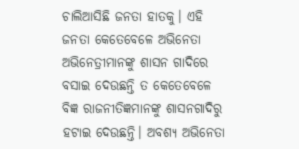ଚାଲିଆସିଛି ଜନତା ହାତକୁ। ଏହି ଜନତା କେତେବେଳେ ଅଭିନେତା ଅଭିନେତ୍ରୀମାନଙ୍କୁ ଶାସନ ଗାଦିରେ ବସାଇ ଦେଉଛନ୍ତି ତ କେତେବେଳେ ବିଜ୍ଞ ରାଜନୀତିଜ୍ଞମାନଙ୍କୁ ଶାସନଗାଦିରୁ ହଟାଇ ଦେଉଛନ୍ତି। ଅବଶ୍ୟ ଅଭିନେତା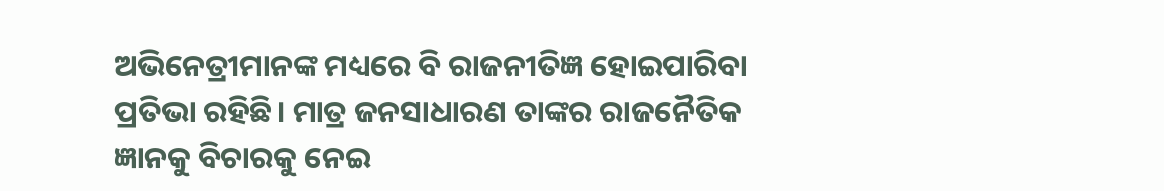ଅଭିନେତ୍ରୀମାନଙ୍କ ମଧ୍ୟରେ ବି ରାଜନୀତିଜ୍ଞ ହୋଇପାରିବା ପ୍ରତିଭା ରହିଛି। ମାତ୍ର ଜନସାଧାରଣ ତାଙ୍କର ରାଜନୈତିକ ଜ୍ଞାନକୁ ବିଚାରକୁ ନେଇ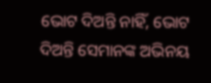ଭୋଟ ଦିଅନ୍ତି ନାହିଁ, ଭୋଟ ଦିଅନ୍ତି ସେମାନଙ୍କ ଅଭିନୟ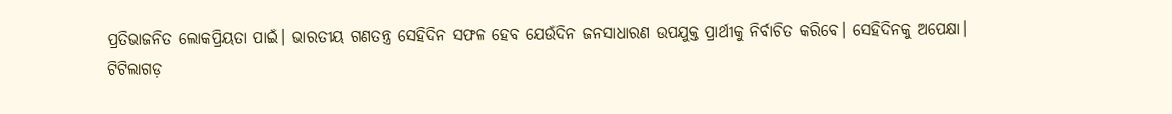ପ୍ରତିଭାଜନିତ ଲୋକପ୍ରିୟତା ପାଇଁ। ଭାରତୀୟ ଗଣତନ୍ତ୍ର ସେହିଦିନ ସଫଳ ହେବ ଯେଉଁଦିନ ଜନସାଧାରଣ ଉପଯୁକ୍ତ ପ୍ରାର୍ଥୀକୁ ନିର୍ବାଚିତ କରିବେ। ସେହିଦିନକୁ ଅପେକ୍ଷା।
ଟିଟିଲାଗଡ଼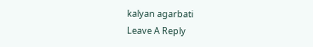kalyan agarbati
Leave A Reply